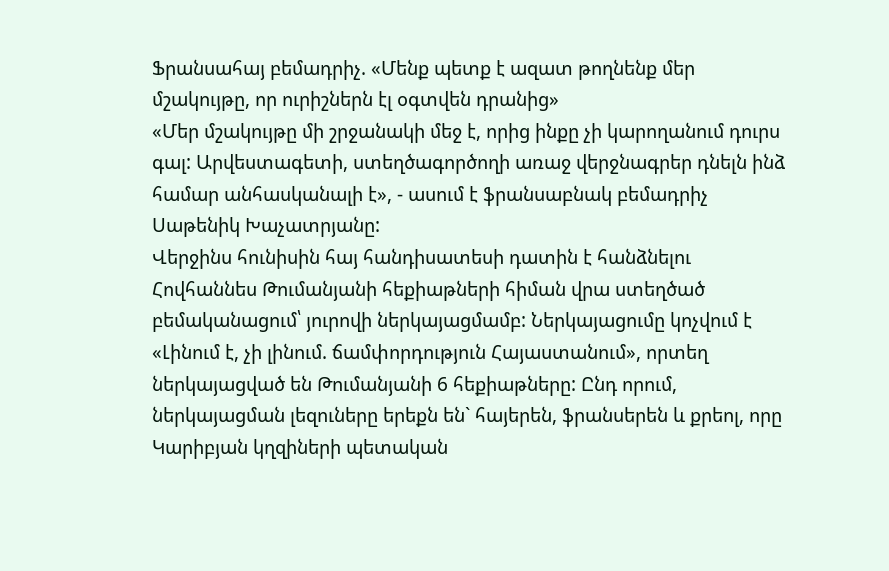Ֆրանսահայ բեմադրիչ. «Մենք պետք է ազատ թողնենք մեր մշակույթը, որ ուրիշներն էլ օգտվեն դրանից»
«Մեր մշակույթը մի շրջանակի մեջ է, որից ինքը չի կարողանում դուրս գալ: Արվեստագետի, ստեղծագործողի առաջ վերջնագրեր դնելն ինձ համար անհասկանալի է», - ասում է ֆրանսաբնակ բեմադրիչ Սաթենիկ Խաչատրյանը:
Վերջինս հունիսին հայ հանդիսատեսի դատին է հանձնելու Հովհաննես Թումանյանի հեքիաթների հիման վրա ստեղծած բեմականացում՝ յուրովի ներկայացմամբ: Ներկայացումը կոչվում է «Լինում է, չի լինում. ճամփորդություն Հայաստանում», որտեղ ներկայացված են Թումանյանի 6 հեքիաթները: Ընդ որում, ներկայացման լեզուները երեքն են` հայերեն, ֆրանսերեն և քրեոլ, որը Կարիբյան կղզիների պետական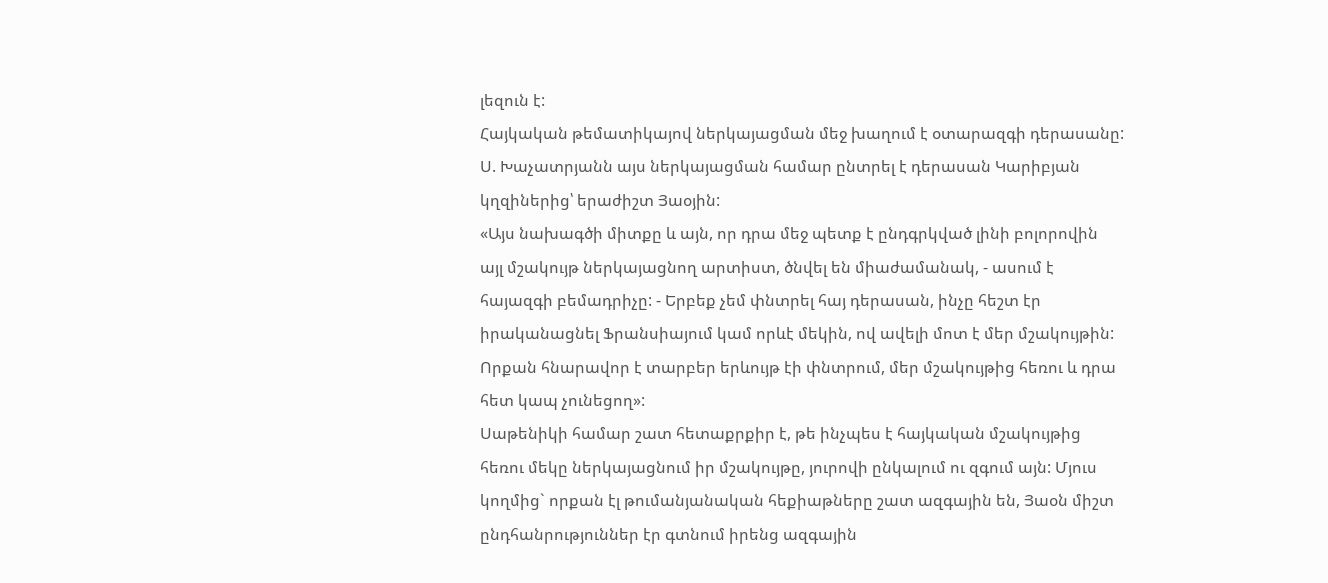լեզուն է:
Հայկական թեմատիկայով ներկայացման մեջ խաղում է օտարազգի դերասանը: Ս. Խաչատրյանն այս ներկայացման համար ընտրել է դերասան Կարիբյան կղզիներից՝ երաժիշտ Յաօյին:
«Այս նախագծի միտքը և այն, որ դրա մեջ պետք է ընդգրկված լինի բոլորովին այլ մշակույթ ներկայացնող արտիստ, ծնվել են միաժամանակ, - ասում է հայազգի բեմադրիչը: - Երբեք չեմ փնտրել հայ դերասան, ինչը հեշտ էր իրականացնել Ֆրանսիայում կամ որևէ մեկին, ով ավելի մոտ է մեր մշակույթին: Որքան հնարավոր է տարբեր երևույթ էի փնտրում, մեր մշակույթից հեռու և դրա հետ կապ չունեցող»:
Սաթենիկի համար շատ հետաքրքիր է, թե ինչպես է հայկական մշակույթից հեռու մեկը ներկայացնում իր մշակույթը, յուրովի ընկալում ու զգում այն: Մյուս կողմից` որքան էլ թումանյանական հեքիաթները շատ ազգային են, Յաօն միշտ ընդհանրություններ էր գտնում իրենց ազգային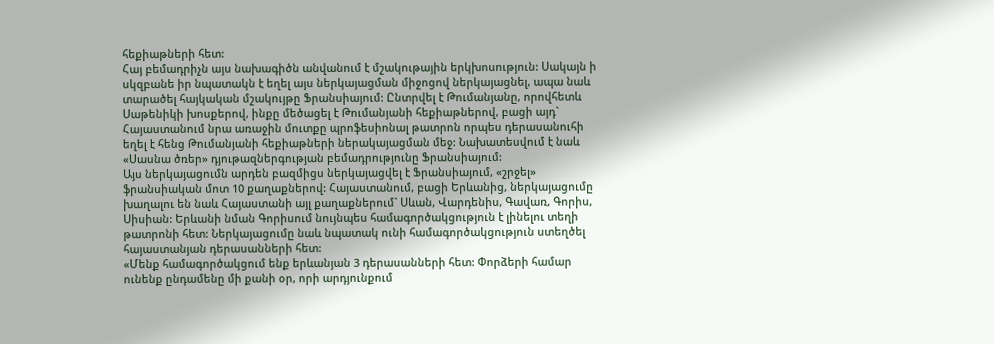հեքիաթների հետ:
Հայ բեմադրիչն այս նախագիծն անվանում է մշակութային երկխոսություն: Սակայն ի սկզբանե իր նպատակն է եղել այս ներկայացման միջոցով ներկայացնել, ապա նաև տարածել հայկական մշակույթը Ֆրանսիայում: Ընտրվել է Թումանյանը, որովհետև Սաթենիկի խոսքերով, ինքը մեծացել է Թումանյանի հեքիաթներով, բացի այդ` Հայաստանում նրա առաջին մուտքը պրոֆեսիոնալ թատրոն որպես դերասանուհի եղել է հենց Թումանյանի հեքիաթների ներակայացման մեջ: Նախատեսվում է նաև «Սասնա ծռեր» դյութազներգության բեմադրությունը Ֆրանսիայում:
Այս ներկայացումն արդեն բազմիցս ներկայացվել է Ֆրանսիայում, «շրջել» ֆրանսիական մոտ 10 քաղաքներով: Հայաստանում, բացի Երևանից, ներկայացումը խաղալու են նաև Հայաստանի այլ քաղաքներում` Սևան, Վարդենիս, Գավառ, Գորիս, Սիսիան: Երևանի նման Գորիսում նույնպես համագործակցություն է լինելու տեղի թատրոնի հետ: Ներկայացումը նաև նպատակ ունի համագործակցություն ստեղծել հայաստանյան դերասանների հետ:
«Մենք համագործակցում ենք երևանյան 3 դերասանների հետ: Փորձերի համար ունենք ընդամենը մի քանի օր, որի արդյունքում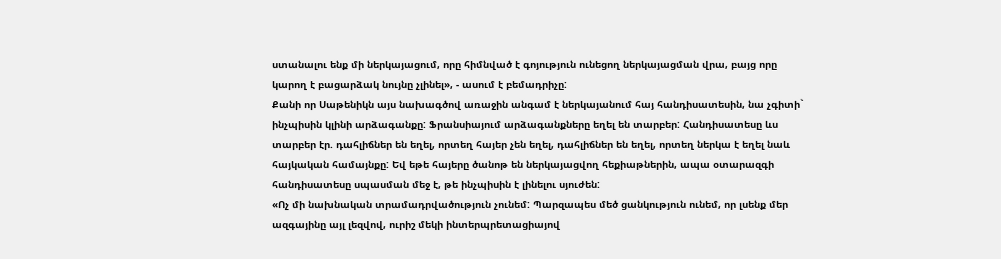ստանալու ենք մի ներկայացում, որը հիմնված է գոյություն ունեցող ներկայացման վրա, բայց որը կարող է բացարձակ նույնը չլինել», - ասում է բեմադրիչը:
Քանի որ Սաթենիկն այս նախագծով առաջին անգամ է ներկայանում հայ հանդիսատեսին, նա չգիտի` ինչպիսին կլինի արձագանքը: Ֆրանսիայում արձագանքները եղել են տարբեր: Հանդիսատեսը ևս տարբեր էր. դահլիճներ են եղել, որտեղ հայեր չեն եղել, դահլիճներ են եղել, որտեղ ներկա է եղել նաև հայկական համայնքը: Եվ եթե հայերը ծանոթ են ներկայացվող հեքիաթներին, ապա օտարազգի հանդիսատեսը սպասման մեջ է, թե ինչպիսին է լինելու սյուժեն:
«Ոչ մի նախնական տրամադրվածություն չունեմ: Պարզապես մեծ ցանկություն ունեմ, որ լսենք մեր ազգայինը այլ լեզվով, ուրիշ մեկի ինտերպրետացիայով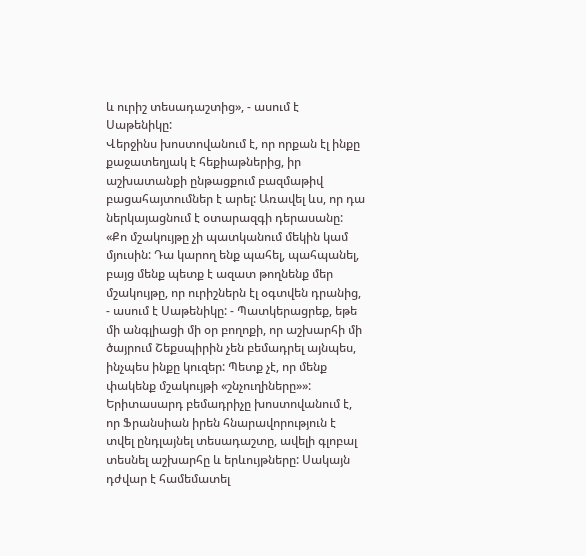և ուրիշ տեսադաշտից», - ասում է Սաթենիկը:
Վերջինս խոստովանում է, որ որքան էլ ինքը քաջատեղյակ է հեքիաթներից, իր աշխատանքի ընթացքում բազմաթիվ բացահայտումներ է արել: Առավել ևս, որ դա ներկայացնում է օտարազգի դերասանը:
«Քո մշակույթը չի պատկանում մեկին կամ մյուսին: Դա կարող ենք պահել, պահպանել, բայց մենք պետք է ազատ թողնենք մեր մշակույթը, որ ուրիշներն էլ օգտվեն դրանից, - ասում է Սաթենիկը: - Պատկերացրեք, եթե մի անգլիացի մի օր բողոքի, որ աշխարհի մի ծայրում Շեքսպիրին չեն բեմադրել այնպես, ինչպես ինքը կուզեր: Պետք չէ, որ մենք փակենք մշակույթի «շնչուղիները»»:
Երիտասարդ բեմադրիչը խոստովանում է, որ Ֆրանսիան իրեն հնարավորություն է տվել ընդլայնել տեսադաշտը, ավելի գլոբալ տեսնել աշխարհը և երևույթները: Սակայն դժվար է համեմատել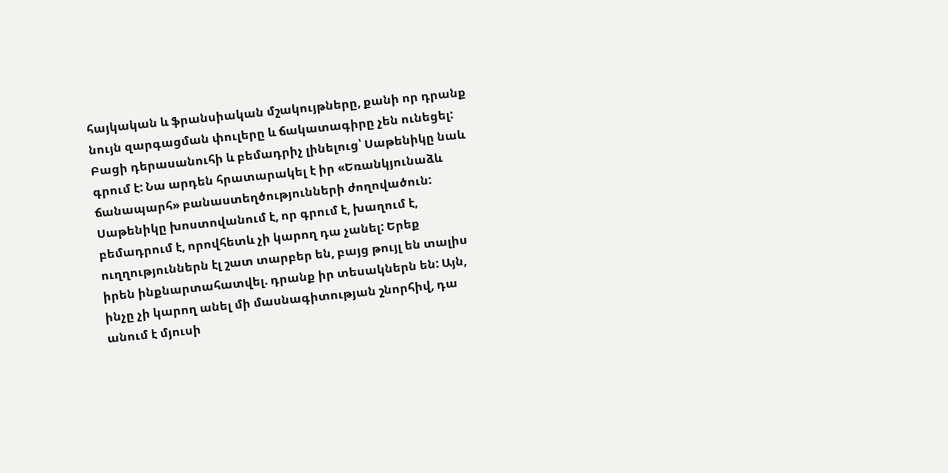հայկական և ֆրանսիական մշակույթները, քանի որ դրանք նույն զարգացման փուլերը և ճակատագիրը չեն ունեցել:
Բացի դերասանուհի և բեմադրիչ լինելուց՝ Սաթենիկը նաև գրում է: Նա արդեն հրատարակել է իր «Եռանկյունաձև ճանապարհ» բանաստեղծությունների ժողովածուն: Սաթենիկը խոստովանում է, որ գրում է, խաղում է, բեմադրում է, որովհետև չի կարող դա չանել: Երեք ուղղություններն էլ շատ տարբեր են, բայց թույլ են տալիս իրեն ինքնարտահատվել. դրանք իր տեսակներն են: Այն, ինչը չի կարող անել մի մասնագիտության շնորհիվ, դա անում է մյուսի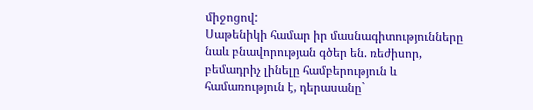միջոցով:
Սաթենիկի համար իր մասնագիտությունները նաև բնավորության գծեր են. ռեժիսոր, բեմադրիչ լինելը համբերություն և համառություն է, դերասանը`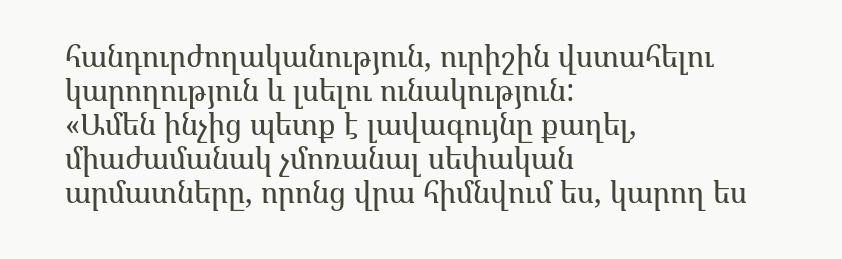հանդուրժողականություն, ուրիշին վստահելու կարողություն և լսելու ունակություն:
«Ամեն ինչից պետք է լավագույնը քաղել, միաժամանակ չմոռանալ սեփական արմատները, որոնց վրա հիմնվում ես, կարող ես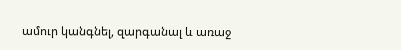ամուր կանգնել, զարգանալ և առաջ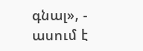գնալ», - ասում է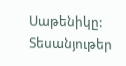Սաթենիկը:
Տեսանյութեր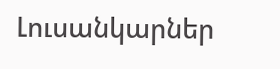Լուսանկարներ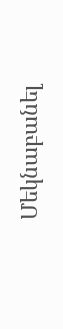Մեկնաբանել